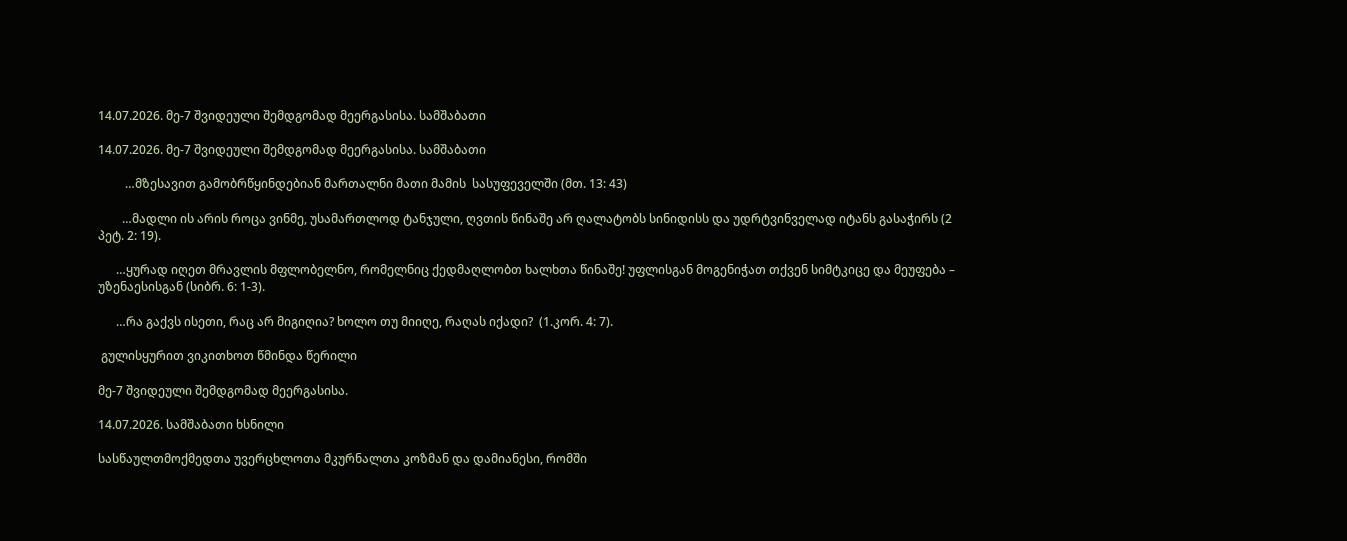14.07.2026. მე-7 შვიდეული შემდგომად მეერგასისა. სამშაბათი

14.07.2026. მე-7 შვიდეული შემდგომად მეერგასისა. სამშაბათი

         …მზესავით გამობრწყინდებიან მართალნი მათი მამის  სასუფეველში (მთ. 13: 43)

        …მადლი ის არის როცა ვინმე, უსამართლოდ ტანჯული, ღვთის წინაშე არ ღალატობს სინიდისს და უდრტვინველად იტანს გასაჭირს (2 პეტ. 2: 19).

      …ყურად იღეთ მრავლის მფლობელნო, რომელნიც ქედმაღლობთ ხალხთა წინაშე! უფლისგან მოგენიჭათ თქვენ სიმტკიცე და მეუფება – უზენაესისგან (სიბრ. 6: 1-3).

      …რა გაქვს ისეთი, რაც არ მიგიღია? ხოლო თუ მიიღე, რაღას იქადი?  (1.კორ. 4: 7).

 გულისყურით ვიკითხოთ წმინდა წერილი

მე-7 შვიდეული შემდგომად მეერგასისა.

14.07.2026. სამშაბათი ხსნილი

სასწაულთმოქმედთა უვერცხლოთა მკურნალთა კოზმან და დამიანესი, რომში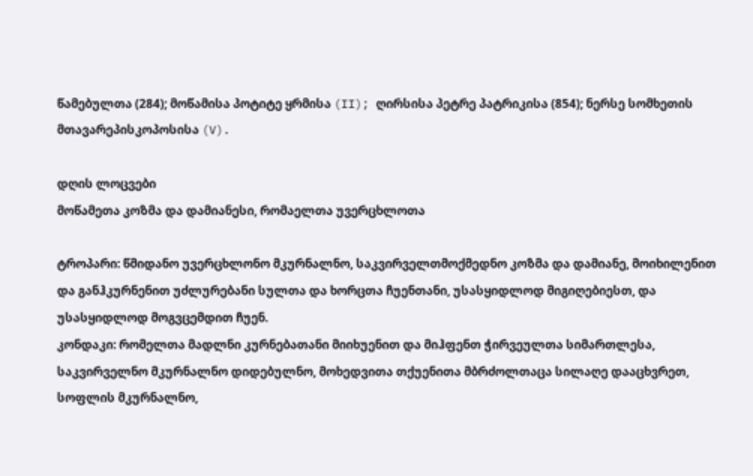წამებულთა (284); მოწამისა პოტიტე ყრმისა (II); ღირსისა პეტრე პატრიკისა (854); ნერსე სომხეთის მთავარეპისკოპოსისა (V).

დღის ლოცვები
მოწამეთა კოზმა და დამიანესი, რომაელთა უვერცხლოთა

ტროპარი: წმიდანო უვერცხლონო მკურნალნო, საკვირველთმოქმედნო კოზმა და დამიანე, მოიხილენით და განჰკურნენით უძლურებანი სულთა და ხორცთა ჩუენთანი, უსასყიდლოდ მიგიღებიესთ, და უსასყიდლოდ მოგვცემდით ჩუენ.
კონდაკი: რომელთა მადლნი კურნებათანი მიიხუენით და მიჰფენთ ჭირვეულთა სიმართლესა, საკვირველნო მკურნალნო დიდებულნო, მოხედვითა თქუენითა მბრძოლთაცა სილაღე დააცხვრეთ, სოფლის მკურნალნო,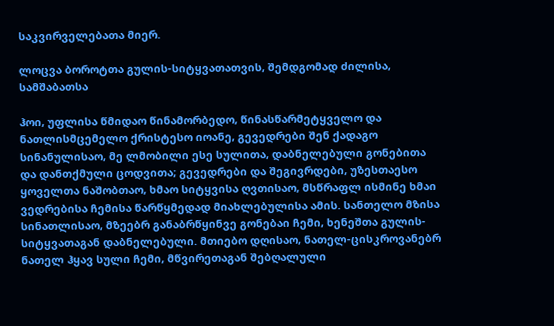საკვირველებათა მიერ.

ლოცვა ბოროტთა გულის-სიტყვათათვის, შემდგომად ძილისა, სამშაბათსა

ჰოი, უფლისა წმიდაო წინამორბედო, წინასწარმეტყველო და ნათლისმცემელო ქრისტესო იოანე, გევედრები შენ ქადაგო სინანულისაო, მე ლმობილი ესე სულითა, დაბნელებული გონებითა და დანთქმული ცოდვითა; გევედრები და შეგივრდები, უზესთაესო ყოველთა ნაშობთაო, ხმაო სიტყვისა ღვთისაო, მსწრაფლ ისმინე ხმაი ვედრებისა ჩემისა წარწყმედად მიახლებულისა ამის. სანთელო მზისა სინათლისაო, მზეებრ განაბრწყინვე გონებაი ჩემი, ხენეშთა გულის-სიტყვათაგან დაბნელებული. მთიებო დღისაო, ნათელ-ცისკროვანებრ ნათელ ჰყავ სული ჩემი, მწვირეთაგან შებღალული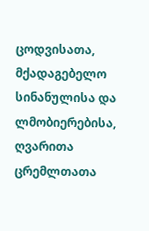ცოდვისათა, მქადაგებელო სინანულისა და ლმობიერებისა, ღვარითა ცრემლთათა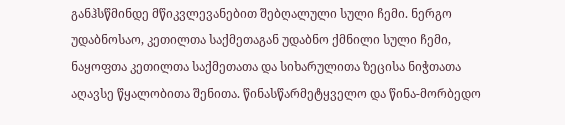განჰსწმინდე მწიკვლევანებით შებღალული სული ჩემი. ნერგო უდაბნოსაო, კეთილთა საქმეთაგან უდაბნო ქმნილი სული ჩემი, ნაყოფთა კეთილთა საქმეთათა და სიხარულითა ზეცისა ნიჭთათა აღავსე წყალობითა შენითა. წინასწარმეტყველო და წინა-მორბედო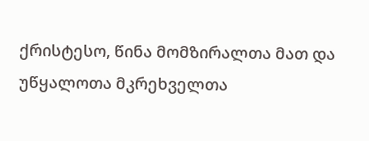ქრისტესო, წინა მომზირალთა მათ და უწყალოთა მკრეხველთა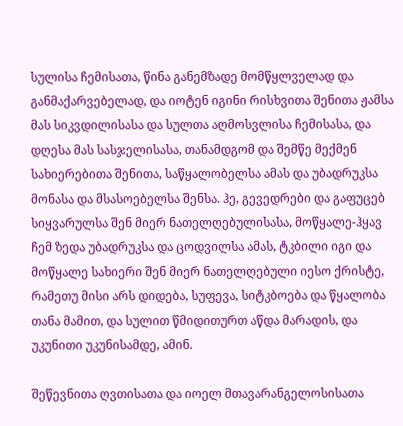სულისა ჩემისათა, წინა განემზადე მომწყლველად და განმაქარვებელად, და იოტენ იგინი რისხვითა შენითა ჟამსა მას სიკვდილისასა და სულთა აღმოსვლისა ჩემისასა, და დღესა მას სასჯელისასა, თანამდგომ და შემწე მექმენ სახიერებითა შენითა, საწყალობელსა ამას და უბადრუკსა მონასა და მსასოებელსა შენსა. ჰე, გევედრები და გაფუცებ სიყვარულსა შენ მიერ ნათელღებულისასა, მოწყალე-ჰყავ ჩემ ზედა უბადრუკსა და ცოდვილსა ამას, ტკბილი იგი და მოწყალე სახიერი შენ მიერ ნათელღებული იესო ქრისტე, რამეთუ მისი არს დიდება, სუფევა, სიტკბოება და წყალობა თანა მამით, და სულით წმიდითურთ აწდა მარადის, და უკუნითი უკუნისამდე, ამინ.

შეწევნითა ღვთისათა და იოელ მთავარანგელოსისათა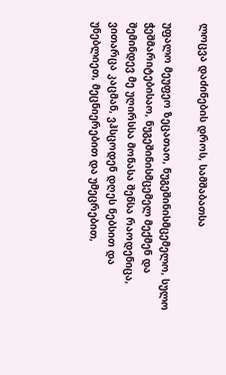ლოცვა დაძინების დროს, სამშაბათსა

უფალო მეუფეო ზეცათაო, ნუგეშინისმცემელო, სულო ჭეშმარიტებისაო, ნუგეშინისმცემელ მექმენ და შემინდევ მე უღირსსა მონასა შენსა რაოდენიცა, ვითარცა კაცმან, ვჰსცოდენ დღეს ნებსით და უნებლიეთ, მეცნიერებით და უმეცრებით,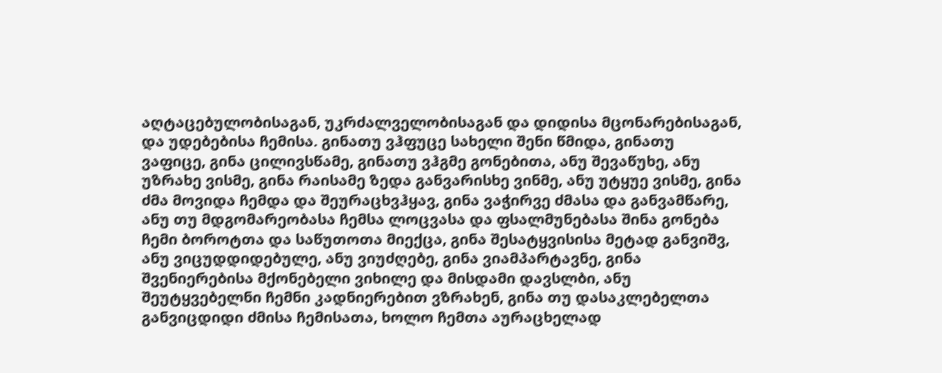აღტაცებულობისაგან, უკრძალველობისაგან და დიდისა მცონარებისაგან, და უდებებისა ჩემისა. გინათუ ვჰფუცე სახელი შენი წმიდა, გინათუ ვაფიცე, გინა ცილივსწამე, გინათუ ვჰგმე გონებითა, ანუ შევაწუხე, ანუ უზრახე ვისმე, გინა რაისამე ზედა განვარისხე ვინმე, ანუ უტყუე ვისმე, გინა ძმა მოვიდა ჩემდა და შეურაცხვჰყავ, გინა ვაჭირვე ძმასა და განვამწარე, ანუ თუ მდგომარეობასა ჩემსა ლოცვასა და ფსალმუნებასა შინა გონება ჩემი ბოროტთა და საწუთოთა მიექცა, გინა შესატყვისისა მეტად განვიშვ, ანუ ვიცუდდიდებულე, ანუ ვიუძღებე, გინა ვიამპარტავნე, გინა შვენიერებისა მქონებელი ვიხილე და მისდამი დავსლბი, ანუ შეუტყვებელნი ჩემნი კადნიერებით ვზრახენ, გინა თუ დასაკლებელთა განვიცდიდი ძმისა ჩემისათა, ხოლო ჩემთა აურაცხელად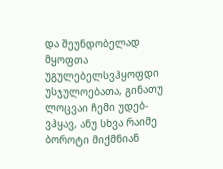და შეუნდობელად მყოფთა უგულებელსვჰყოფდი უსჯულოებათა, გინათუ ლოცვაი ჩემი უდებ-ვჰყავ, ანუ სხვა რაიმე ბოროტი მიქმნიან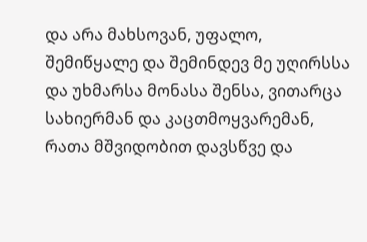და არა მახსოვან, უფალო, შემიწყალე და შემინდევ მე უღირსსა და უხმარსა მონასა შენსა, ვითარცა სახიერმან და კაცთმოყვარემან, რათა მშვიდობით დავსწვე და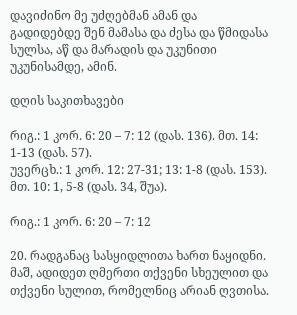დავიძინო მე უძღებმან ამან და გადიდებდე შენ მამასა და ძესა და წმიდასა სულსა, აწ და მარადის და უკუნითი უკუნისამდე, ამინ.

დღის საკითხავები

რიგ.: 1 კორ. 6: 20 – 7: 12 (დას. 136). მთ. 14: 1-13 (დას. 57).
უვერცხ.: 1 კორ. 12: 27-31; 13: 1-8 (დას. 153). მთ. 10: 1, 5-8 (დას. 34, შუა).

რიგ.: 1 კორ. 6: 20 – 7: 12

20. რადგანაც სასყიდლითა ხართ ნაყიდნი. მაშ, ადიდეთ ღმერთი თქვენი სხეულით და თქვენი სულით, რომელნიც არიან ღვთისა.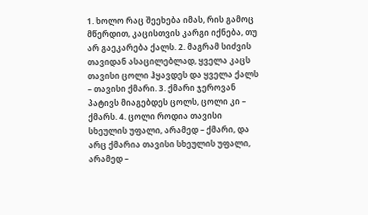1. ხოლო რაც შეეხება იმას, რის გამოც მწერდით, კაცისთვის კარგი იქნება, თუ არ გაეკარება ქალს. 2. მაგრამ სიძვის თავიდან ასაცილებლად, ყველა კაცს თავისი ცოლი ჰყავდეს და ყველა ქალს – თავისი ქმარი. 3. ქმარი ჯეროვან პატივს მიაგებდეს ცოლს, ცოლი კი – ქმარს. 4. ცოლი როდია თავისი სხეულის უფალი, არამედ – ქმარი, და არც ქმარია თავისი სხეულის უფალი, არამედ –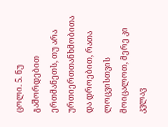ცოლი. 5. ნუ გაშორდებით ერთმანეთს, თუ არა ურთიერთთანხმობითა და დროებით, რათა ლოცვისთვის მოიცალოთ, მერე კი კვლავ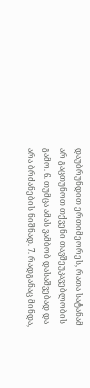დაუბრუნდით ერთიმეორეს, რათა სატანამ არ გაცთუნოთ თქვენი თავშეუკავებლობის გამო. 6. თუმცა ამას ვამბობ დასაშვებად და არა ბრძანების ნიშნად. 7. რადგანაც მინდა,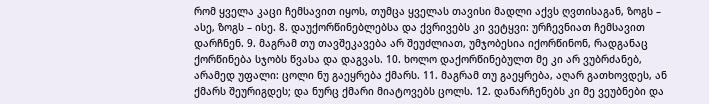რომ ყველა კაცი ჩემსავით იყოს, თუმცა ყველას თავისი მადლი აქვს ღვთისაგან, ზოგს – ასე, ზოგს – ისე. 8. დაუქორწინებლებსა და ქვრივებს კი ვეტყვი: ურჩევნიათ ჩემსავით დარჩნენ. 9. მაგრამ თუ თავშეკავება არ შეუძლიათ, უმჯობესია იქორწინონ, რადგანაც ქორწინება სჯობს წვასა და დაგვას. 10. ხოლო დაქორწინებულთ მე კი არ ვუბრძანებ, არამედ უფალი: ცოლი ნუ გაეყრება ქმარს. 11. მაგრამ თუ გაეყრება, აღარ გათხოვდეს, ან ქმარს შეურიგდეს; და ნურც ქმარი მიატოვებს ცოლს. 12. დანარჩენებს კი მე ვეუბნები და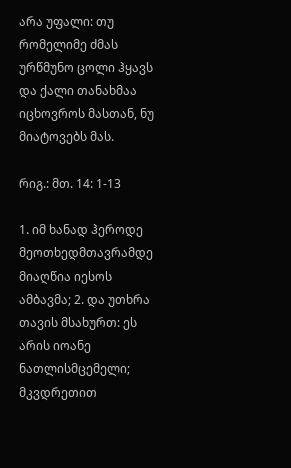არა უფალი: თუ რომელიმე ძმას ურწმუნო ცოლი ჰყავს და ქალი თანახმაა იცხოვროს მასთან, ნუ მიატოვებს მას.

რიგ.: მთ. 14: 1-13

1. იმ ხანად ჰეროდე მეოთხედმთავრამდე მიაღწია იესოს ამბავმა; 2. და უთხრა თავის მსახურთ: ეს არის იოანე ნათლისმცემელი; მკვდრეთით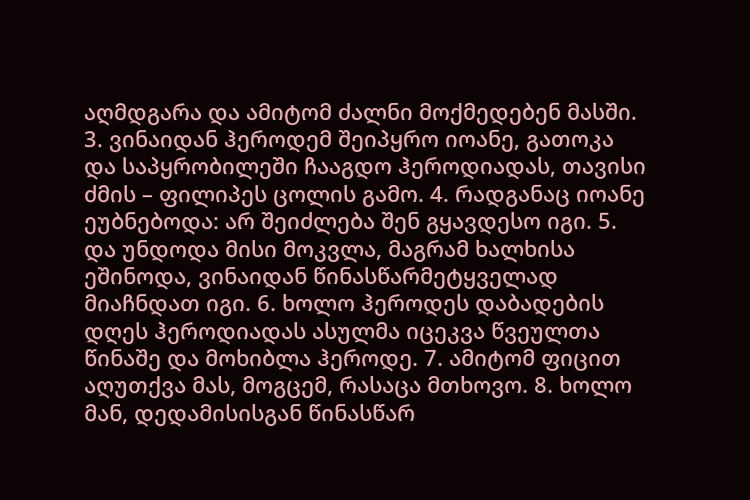აღმდგარა და ამიტომ ძალნი მოქმედებენ მასში. 3. ვინაიდან ჰეროდემ შეიპყრო იოანე, გათოკა და საპყრობილეში ჩააგდო ჰეროდიადას, თავისი ძმის – ფილიპეს ცოლის გამო. 4. რადგანაც იოანე ეუბნებოდა: არ შეიძლება შენ გყავდესო იგი. 5. და უნდოდა მისი მოკვლა, მაგრამ ხალხისა ეშინოდა, ვინაიდან წინასწარმეტყველად მიაჩნდათ იგი. 6. ხოლო ჰეროდეს დაბადების დღეს ჰეროდიადას ასულმა იცეკვა წვეულთა წინაშე და მოხიბლა ჰეროდე. 7. ამიტომ ფიცით აღუთქვა მას, მოგცემ, რასაცა მთხოვო. 8. ხოლო მან, დედამისისგან წინასწარ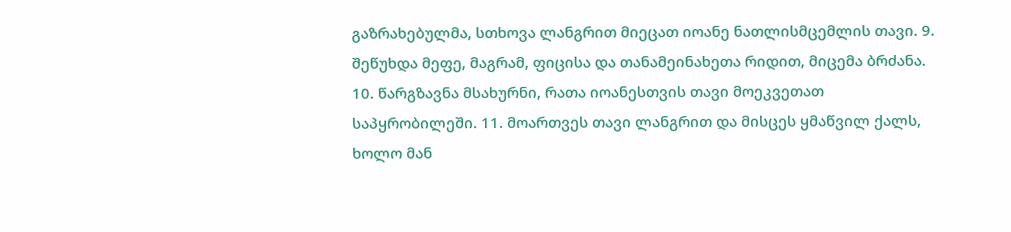გაზრახებულმა, სთხოვა ლანგრით მიეცათ იოანე ნათლისმცემლის თავი. 9. შეწუხდა მეფე, მაგრამ, ფიცისა და თანამეინახეთა რიდით, მიცემა ბრძანა. 10. წარგზავნა მსახურნი, რათა იოანესთვის თავი მოეკვეთათ საპყრობილეში. 11. მოართვეს თავი ლანგრით და მისცეს ყმაწვილ ქალს, ხოლო მან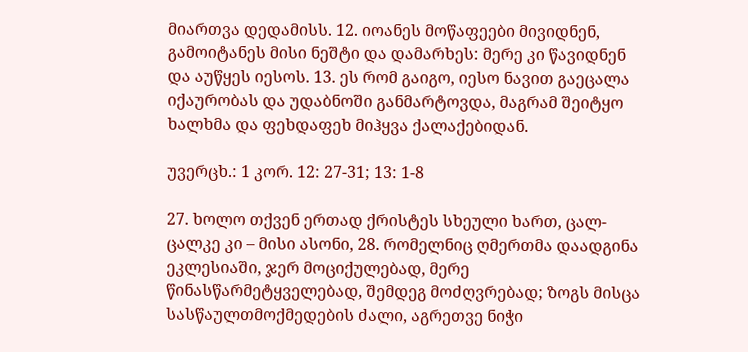მიართვა დედამისს. 12. იოანეს მოწაფეები მივიდნენ, გამოიტანეს მისი ნეშტი და დამარხეს: მერე კი წავიდნენ და აუწყეს იესოს. 13. ეს რომ გაიგო, იესო ნავით გაეცალა იქაურობას და უდაბნოში განმარტოვდა, მაგრამ შეიტყო ხალხმა და ფეხდაფეხ მიჰყვა ქალაქებიდან.

უვერცხ.: 1 კორ. 12: 27-31; 13: 1-8

27. ხოლო თქვენ ერთად ქრისტეს სხეული ხართ, ცალ-ცალკე კი – მისი ასონი, 28. რომელნიც ღმერთმა დაადგინა ეკლესიაში, ჯერ მოციქულებად, მერე წინასწარმეტყველებად, შემდეგ მოძღვრებად; ზოგს მისცა სასწაულთმოქმედების ძალი, აგრეთვე ნიჭი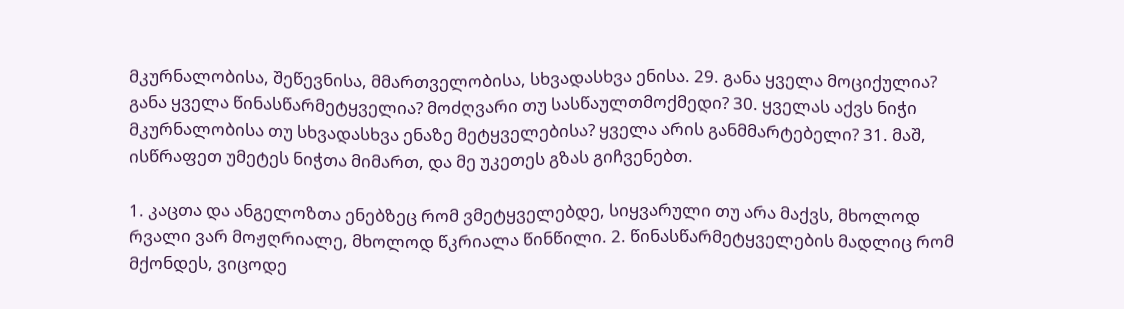მკურნალობისა, შეწევნისა, მმართველობისა, სხვადასხვა ენისა. 29. განა ყველა მოციქულია? განა ყველა წინასწარმეტყველია? მოძღვარი თუ სასწაულთმოქმედი? 30. ყველას აქვს ნიჭი მკურნალობისა თუ სხვადასხვა ენაზე მეტყველებისა? ყველა არის განმმარტებელი? 31. მაშ, ისწრაფეთ უმეტეს ნიჭთა მიმართ, და მე უკეთეს გზას გიჩვენებთ.

1. კაცთა და ანგელოზთა ენებზეც რომ ვმეტყველებდე, სიყვარული თუ არა მაქვს, მხოლოდ რვალი ვარ მოჟღრიალე, მხოლოდ წკრიალა წინწილი. 2. წინასწარმეტყველების მადლიც რომ მქონდეს, ვიცოდე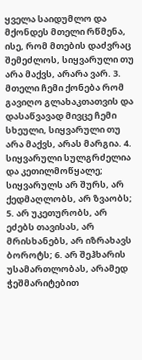ყველა საიდუმლო და მქონდეს მთელი რწმენა, ისე, რომ მთების დაძვრაც შემეძლოს, სიყვარული თუ არა მაქვს, არარა ვარ. 3. მთელი ჩემი ქონება რომ გავიღო გლახაკთათვის და დასაწვავად მივცე ჩემი სხეული, სიყვარული თუ არა მაქვს, არას მარგია. 4. სიყვარული სულგრძელია და კეთილმოწყალე; სიყვარულს არ შურს, არ ქედმაღლობს, არ ზვაობს; 5. არ უკეთურობს, არ ეძებს თავისას, არ მრისხანებს, არ იზრახავს ბოროტს; 6. არ შეჰხარის უსამართლობას, არამედ ჭეშმარიტებით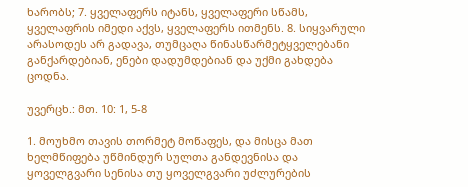ხარობს; 7. ყველაფერს იტანს, ყველაფერი სწამს, ყველაფრის იმედი აქვს, ყველაფერს ითმენს. 8. სიყვარული არასოდეს არ გადავა, თუმცაღა წინასწარმეტყველებანი განქარდებიან, ენები დადუმდებიან და უქმი გახდება ცოდნა.

უვერცხ.: მთ. 10: 1, 5-8

1. მოუხმო თავის თორმეტ მოწაფეს, და მისცა მათ ხელმწიფება უწმინდურ სულთა განდევნისა და ყოველგვარი სენისა თუ ყოველგვარი უძლურების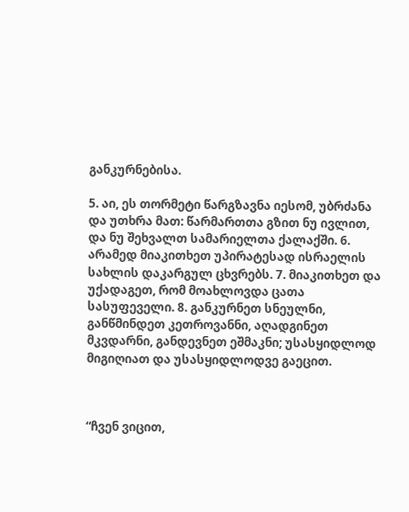განკურნებისა.

5. აი, ეს თორმეტი წარგზავნა იესომ, უბრძანა და უთხრა მათ: წარმართთა გზით ნუ ივლით, და ნუ შეხვალთ სამარიელთა ქალაქში. 6. არამედ მიაკითხეთ უპირატესად ისრაელის სახლის დაკარგულ ცხვრებს. 7. მიაკითხეთ და უქადაგეთ, რომ მოახლოვდა ცათა სასუფეველი. 8. განკურნეთ სნეულნი, განწმინდეთ კეთროვანნი, აღადგინეთ მკვდარნი, განდევნეთ ეშმაკნი; უსასყიდლოდ მიგიღიათ და უსასყიდლოდვე გაეცით.



“ჩვენ ვიცით,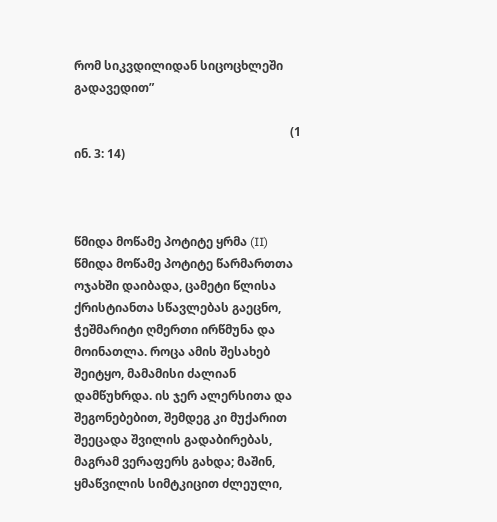რომ სიკვდილიდან სიცოცხლეში გადავედით”

                                                                        (1 ინ. 3: 14)



წმიდა მოწამე პოტიტე ყრმა (II)
წმიდა მოწამე პოტიტე წარმართთა ოჯახში დაიბადა, ცამეტი წლისა ქრისტიანთა სწავლებას გაეცნო, ჭეშმარიტი ღმერთი ირწმუნა და მოინათლა. როცა ამის შესახებ შეიტყო, მამამისი ძალიან დამწუხრდა. ის ჯერ ალერსითა და შეგონებებით, შემდეგ კი მუქარით შეეცადა შვილის გადაბირებას, მაგრამ ვერაფერს გახდა; მაშინ, ყმაწვილის სიმტკიცით ძლეული,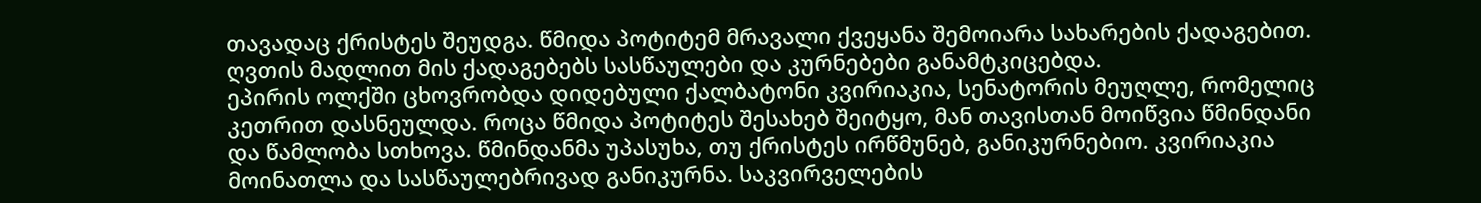თავადაც ქრისტეს შეუდგა. წმიდა პოტიტემ მრავალი ქვეყანა შემოიარა სახარების ქადაგებით. ღვთის მადლით მის ქადაგებებს სასწაულები და კურნებები განამტკიცებდა.
ეპირის ოლქში ცხოვრობდა დიდებული ქალბატონი კვირიაკია, სენატორის მეუღლე, რომელიც კეთრით დასნეულდა. როცა წმიდა პოტიტეს შესახებ შეიტყო, მან თავისთან მოიწვია წმინდანი და წამლობა სთხოვა. წმინდანმა უპასუხა, თუ ქრისტეს ირწმუნებ, განიკურნებიო. კვირიაკია მოინათლა და სასწაულებრივად განიკურნა. საკვირველების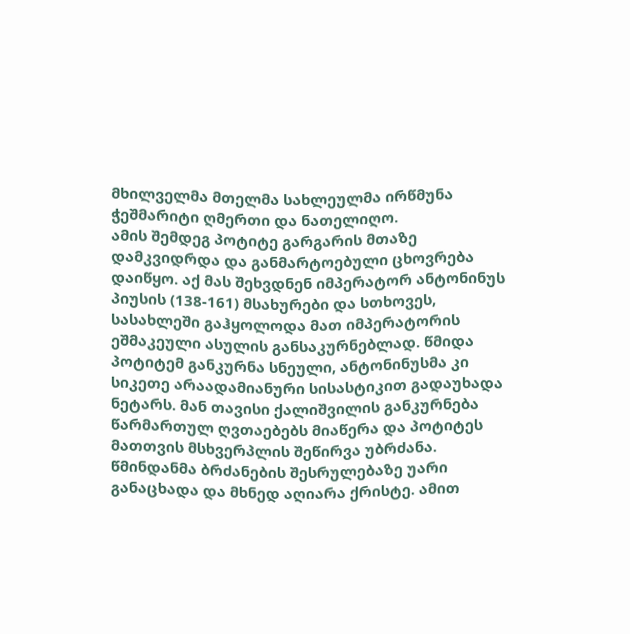მხილველმა მთელმა სახლეულმა ირწმუნა ჭეშმარიტი ღმერთი და ნათელიღო.
ამის შემდეგ პოტიტე გარგარის მთაზე დამკვიდრდა და განმარტოებული ცხოვრება დაიწყო. აქ მას შეხვდნენ იმპერატორ ანტონინუს პიუსის (138-161) მსახურები და სთხოვეს, სასახლეში გაჰყოლოდა მათ იმპერატორის ეშმაკეული ასულის განსაკურნებლად. წმიდა პოტიტემ განკურნა სნეული, ანტონინუსმა კი სიკეთე არაადამიანური სისასტიკით გადაუხადა ნეტარს. მან თავისი ქალიშვილის განკურნება წარმართულ ღვთაებებს მიაწერა და პოტიტეს მათთვის მსხვერპლის შეწირვა უბრძანა. წმინდანმა ბრძანების შესრულებაზე უარი განაცხადა და მხნედ აღიარა ქრისტე. ამით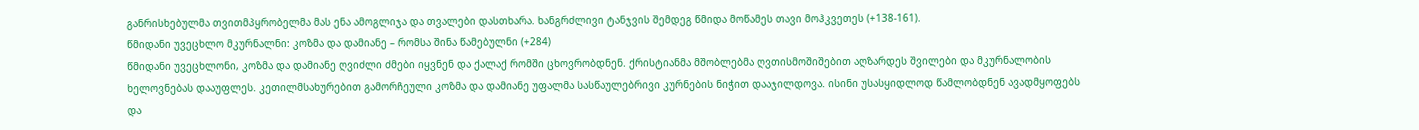განრისხებულმა თვითმპყრობელმა მას ენა ამოგლიჯა და თვალები დასთხარა. ხანგრძლივი ტანჯვის შემდეგ წმიდა მოწამეს თავი მოჰკვეთეს (+138-161).
წმიდანი უვეცხლო მკურნალნი: კოზმა და დამიანე – რომსა შინა წამებულნი (+284)
წმიდანი უვეცხლონი, კოზმა და დამიანე ღვიძლი ძმები იყვნენ და ქალაქ რომში ცხოვრობდნენ. ქრისტიანმა მშობლებმა ღვთისმოშიშებით აღზარდეს შვილები და მკურნალობის ხელოვნებას დააუფლეს. კეთილმსახურებით გამორჩეული კოზმა და დამიანე უფალმა სასწაულებრივი კურნების ნიჭით დააჯილდოვა. ისინი უსასყიდლოდ წამლობდნენ ავადმყოფებს და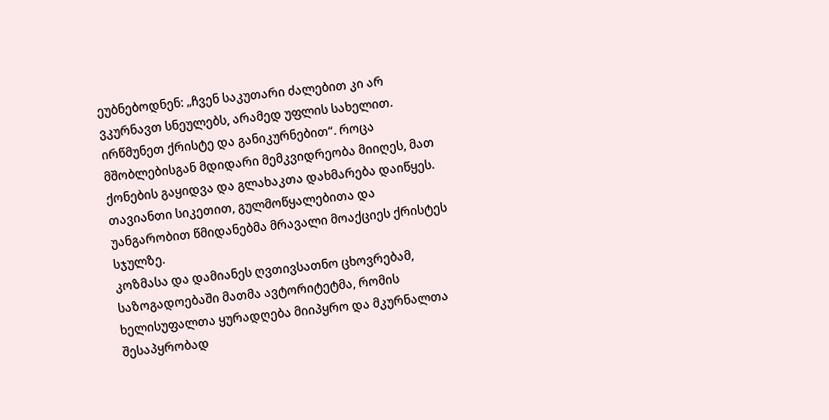ეუბნებოდნენ: „ჩვენ საკუთარი ძალებით კი არ ვკურნავთ სნეულებს, არამედ უფლის სახელით. ირწმუნეთ ქრისტე და განიკურნებით“. როცა მშობლებისგან მდიდარი მემკვიდრეობა მიიღეს, მათ ქონების გაყიდვა და გლახაკთა დახმარება დაიწყეს. თავიანთი სიკეთით, გულმოწყალებითა და უანგარობით წმიდანებმა მრავალი მოაქციეს ქრისტეს სჯულზე.
კოზმასა და დამიანეს ღვთივსათნო ცხოვრებამ, საზოგადოებაში მათმა ავტორიტეტმა, რომის ხელისუფალთა ყურადღება მიიპყრო და მკურნალთა შესაპყრობად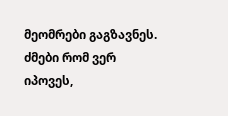მეომრები გაგზავნეს. ძმები რომ ვერ იპოვეს,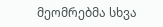მეომრებმა სხვა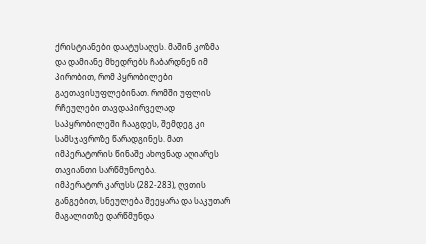ქრისტიანები დაატუსაღეს. მაშინ კოზმა და დამიანე მხედრებს ჩაბარდნენ იმ პირობით, რომ პყრობილები გაეთავისუფლებინათ. რომში უფლის რჩეულები თავდაპირველად საპყრობილეში ჩააგდეს, შემდეგ კი სამსჯავროზე წარადგინეს. მათ იმპერატორის წინაშე ახოვნად აღიარეს თავიანთი სარწმუნოება.
იმპერატორ კარუსს (282-283), ღვთის განგებით, სნეულება შეეყარა და საკუთარ მაგალითზე დარწმუნდა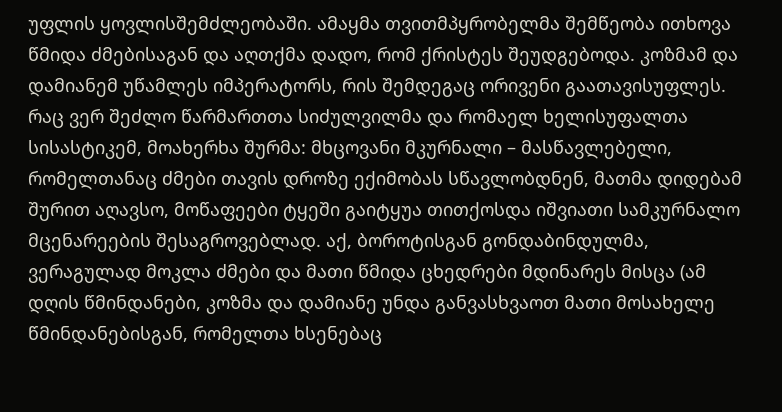უფლის ყოვლისშემძლეობაში. ამაყმა თვითმპყრობელმა შემწეობა ითხოვა წმიდა ძმებისაგან და აღთქმა დადო, რომ ქრისტეს შეუდგებოდა. კოზმამ და დამიანემ უწამლეს იმპერატორს, რის შემდეგაც ორივენი გაათავისუფლეს.
რაც ვერ შეძლო წარმართთა სიძულვილმა და რომაელ ხელისუფალთა სისასტიკემ, მოახერხა შურმა: მხცოვანი მკურნალი – მასწავლებელი, რომელთანაც ძმები თავის დროზე ექიმობას სწავლობდნენ, მათმა დიდებამ შურით აღავსო, მოწაფეები ტყეში გაიტყუა თითქოსდა იშვიათი სამკურნალო მცენარეების შესაგროვებლად. აქ, ბოროტისგან გონდაბინდულმა, ვერაგულად მოკლა ძმები და მათი წმიდა ცხედრები მდინარეს მისცა (ამ დღის წმინდანები, კოზმა და დამიანე უნდა განვასხვაოთ მათი მოსახელე წმინდანებისგან, რომელთა ხსენებაც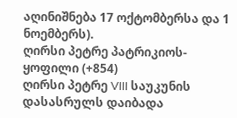აღინიშნება 17 ოქტომბერსა და 1 ნოემბერს).
ღირსი პეტრე პატრიკიოს-ყოფილი (+854)
ღირსი პეტრე VIII საუკუნის დასასრულს დაიბადა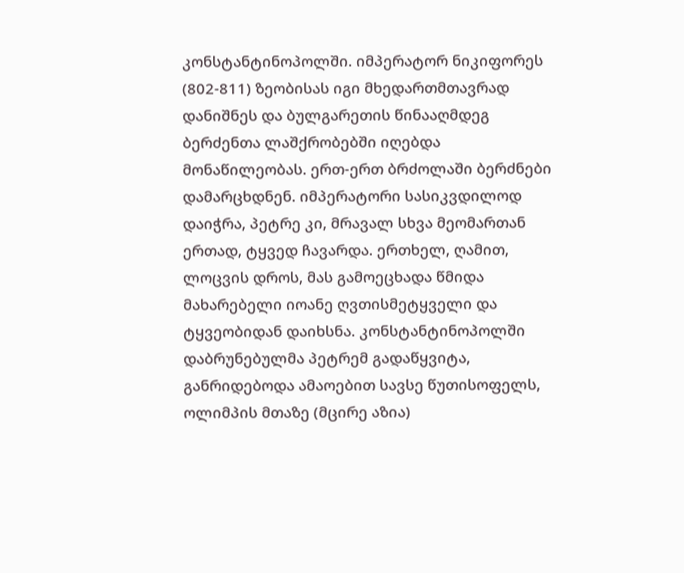კონსტანტინოპოლში. იმპერატორ ნიკიფორეს (802-811) ზეობისას იგი მხედართმთავრად დანიშნეს და ბულგარეთის წინააღმდეგ ბერძენთა ლაშქრობებში იღებდა მონაწილეობას. ერთ-ერთ ბრძოლაში ბერძნები დამარცხდნენ. იმპერატორი სასიკვდილოდ დაიჭრა, პეტრე კი, მრავალ სხვა მეომართან ერთად, ტყვედ ჩავარდა. ერთხელ, ღამით, ლოცვის დროს, მას გამოეცხადა წმიდა მახარებელი იოანე ღვთისმეტყველი და ტყვეობიდან დაიხსნა. კონსტანტინოპოლში დაბრუნებულმა პეტრემ გადაწყვიტა, განრიდებოდა ამაოებით სავსე წუთისოფელს, ოლიმპის მთაზე (მცირე აზია)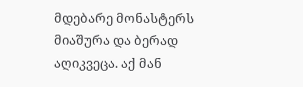მდებარე მონასტერს მიაშურა და ბერად აღიკვეცა. აქ მან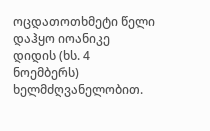ოცდათოთხმეტი წელი დაჰყო იოანიკე დიდის (ხს. 4 ნოემბერს) ხელმძღვანელობით.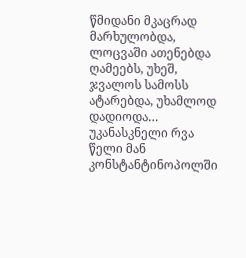წმიდანი მკაცრად მარხულობდა, ლოცვაში ათენებდა ღამეებს, უხეშ, ჯვალოს სამოსს ატარებდა, უხამლოდ დადიოდა… უკანასკნელი რვა წელი მან კონსტანტინოპოლში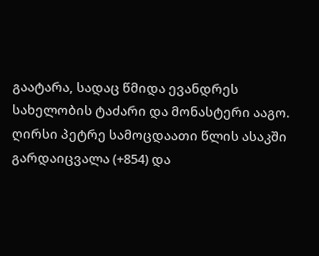გაატარა, სადაც წმიდა ევანდრეს სახელობის ტაძარი და მონასტერი ააგო.
ღირსი პეტრე სამოცდაათი წლის ასაკში გარდაიცვალა (+854) და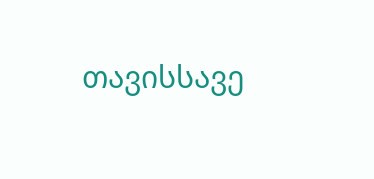თავისსავე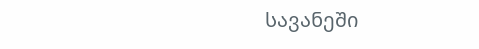სავანეში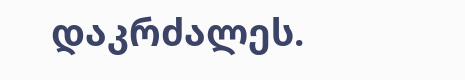დაკრძალეს.